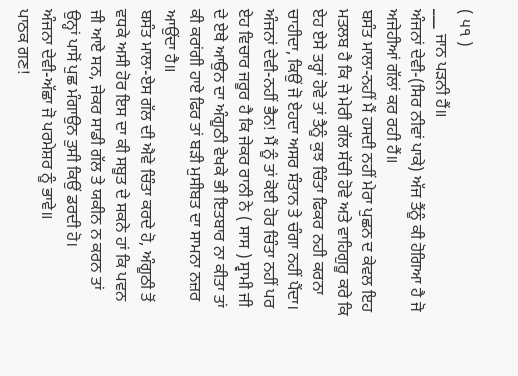( ੫੧ )
___ ਜਾਨ ਪੜਨੀ ਹੈਂ॥
ਅੰਜਨਾਂ ਦੇਵੀ-(ਸਿਰ ਨੀਵਾਂ ਪਾਕੇ) ਅੱਜ ਤੈਂਨੂੰ ਕੀ ਹੋਗਿਆ ਹੈ ਜੋ ਅਜੇਹੀਆਂ ਗੱਲਾਂ ਕਰ ਰਹੀ ਹੈਂ॥
ਬਸੰਤ ਮਾਲਾ-ਨਹੀਂ ਮੈਂ ਹਸਦੀ ਨਹੀਂ ਮੇਰਾ ਪੁਛਨ ਦ ਕੇਵਲ ਇਹ ਮਤਲਬ ਹੈ ਕਿ ਜੇ ਮੇਰੀ ਗੱਲ ਸੱਚੀ ਹੋਵੇ ਅਤੇ ਵਾਹਿਗੁਰੂ ਕਰੇ ਕਿ ਏਹ ਏਸੇ ਤਰ੍ਹਾਂ ਹੋਵੇ ਤਾਂ ਤੈਨੂੰ ਕੁਝ ਚਿੰਤਾ ਫਿਕਰ ਨਹੀ ਕਰਨਾ ਚਾਹੀਦਾ, ਕਿਉਂ ਜੋ ਏਹਦਾ ਅਸਰ ਸੰਤਾਨ ਤੇ ਚੰਗਾ ਨਹੀਂ ਪੈਂਦਾ।
ਅੰਜਨਾਂ ਦੇਵੀ-ਨਹੀਂ ਭੈਨ! ਮੈਂ ਨੂੰ ਤਾਂ ਕੋਈ ਹੋਰ ਚਿੰਤਾ ਨਹੀਂ ਪਰ ਏਹ ਵਿਚਾਰ ਜਰੂਰ ਹੈ ਕਿ ਜੇਕਰ ਰਾਨੀ ਨੇ ( ਸਾਸ ) ਸ੍ਵਾਮੀ ਜੀ ਦੇ ਏਥੇ ਆਉਨ ਦਾ ਅੰਗੂਠੀ ਵੇਖਕੇ ਭੀ ਇਤਬਾਰ ਨਾ ਕੀਤਾ ਤਾਂ ਕੀ ਕਰਾਂਗੀ ਹਾਏ ਫਿਰ ਤਾਂ ਬੜੀ ਮੁਸੀਬਤ ਦਾ ਸਾਮਨਾ ਨਜ਼ਰ ਆਉਂਦਾ ਹੈ॥
ਬਸੰਤ ਮਾਲਾ-ਏਸ ਗੱਲ ਦੀ ਐਵੇ ਚਿੰਤਾ ਕਰਦੇ ਹੋ, ਅੰਗੂਠੀ ਤੋਂ ਵਧਕੇ ਅਸੀ ਹੋਰ ਇਸ ਦਾ ਕੀ ਸਬੂਤ ਦੇ ਸਕਨੇ ਹਾਂ ਕਿ ਪਵਨ ਜੀ ਆਏ ਸਨ, ਜੇਕਰ ਸਾਡੀ ਗੱਲ ਤੇ ਯਕੀਨ ਨ ਕਰਨ ਤਾਂ ਉਨ੍ਹਾਂ ਪਾਸੋਂ ਪੁਛ ਮੰਗਾਉਨ ਤੁਸੀ ਕਿਉਂ ਡਰਦੀ ਹੋ।
ਅੰਜਨਾ ਦੇਵੀ-ਅੱਛਾ ਜੋ ਪਰਮੇਸ਼ਰ ਨੂੰ ਭਾਵੇ॥
ਪਾਠਕ ਗਣ!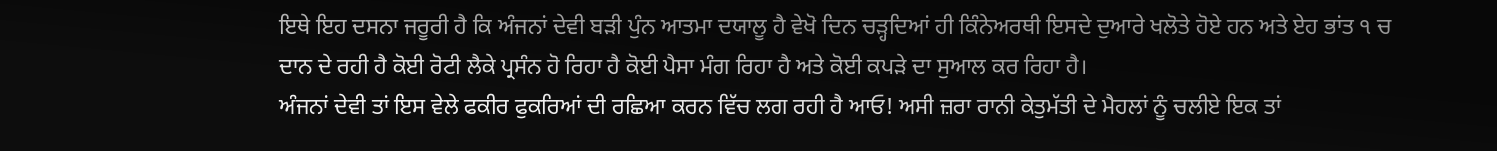ਇਥੇ ਇਹ ਦਸਨਾ ਜਰੂਰੀ ਹੈ ਕਿ ਅੰਜਨਾਂ ਦੇਵੀ ਬੜੀ ਪੁੰਨ ਆਤਮਾ ਦਯਾਲੂ ਹੈ ਵੇਖੋ ਦਿਨ ਚੜ੍ਹਦਿਆਂ ਹੀ ਕਿੰਨੇਅਰਥੀ ਇਸਦੇ ਦੁਆਰੇ ਖਲੋਤੇ ਹੋਏ ਹਨ ਅਤੇ ਏਹ ਭਾਂਤ ੧ ਚ ਦਾਨ ਦੇ ਰਹੀ ਹੈ ਕੋਈ ਰੋਟੀ ਲੈਕੇ ਪ੍ਰਸੰਨ ਹੋ ਰਿਹਾ ਹੈ ਕੋਈ ਪੈਸਾ ਮੰਗ ਰਿਹਾ ਹੈ ਅਤੇ ਕੋਈ ਕਪੜੇ ਦਾ ਸੁਆਲ ਕਰ ਰਿਹਾ ਹੈ।
ਅੰਜਨਾਂ ਦੇਵੀ ਤਾਂ ਇਸ ਵੇਲੇ ਫਕੀਰ ਫੁਕਰਿਆਂ ਦੀ ਰਛਿਆ ਕਰਨ ਵਿੱਚ ਲਗ ਰਹੀ ਹੈ ਆਓ! ਅਸੀ ਜ਼ਰਾ ਰਾਨੀ ਕੇਤੁਮੱਤੀ ਦੇ ਮੈਹਲਾਂ ਨੂੰ ਚਲੀਏ ਇਕ ਤਾਂ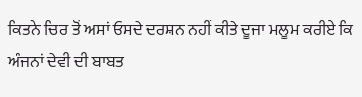ਕਿਤਨੇ ਚਿਰ ਤੋਂ ਅਸਾਂ ਓਸਦੇ ਦਰਸ਼ਨ ਨਹੀਂ ਕੀਤੇ ਦੂਜਾ ਮਲੂਮ ਕਰੀਏ ਕਿ ਅੰਜਨਾਂ ਦੇਵੀ ਦੀ ਬਾਬਤ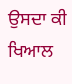ਉਸਦਾ ਕੀ ਖਿਆਲ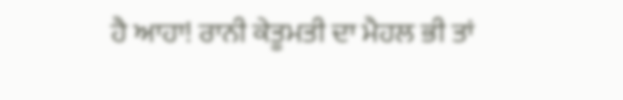ਹੈ ਆਹਾ! ਰਾਨੀ ਕੇਤੂਮਤੀ ਦਾ ਮੈਹਲ ਭੀ ਤਾਂ